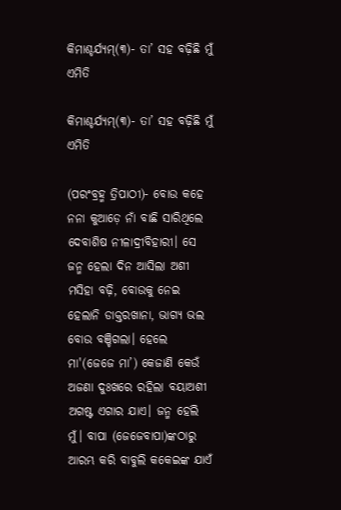କିମାଶ୍ଚର୍ଯ୍ୟମ୍(୩)- ତା’ ସହ ବଢ଼ିଛି ମୁଁ ଏମିତି

କିମାଶ୍ଚର୍ଯ୍ୟମ୍(୩)- ତା’ ସହ ବଢ଼ିଛି ମୁଁ ଏମିତି

(ପରଂବ୍ରହ୍ମ ତ୍ରିପାଠୀ)- ବୋଉ କହେ ନନା କୁଆଡ଼େ ନାଁ ବାଛି ସାରିଥିଲେ ଦେବାଶିଷ ନୀଳାଦ୍ରୀବିହାରୀ। ସେ ଜନ୍ମ ହେଲା ଦିନ ଆସିଲା ଅଶୀ ମସିହା ବଢ଼ି, ବୋଉକୁ ନେଇ ହେଲାନି ଡାକ୍ତରଖାନା, ଭାଗ୍ୟ ଭଲ ବୋଉ ବଞ୍ଚିଗଲା। ହେଲେ ମା'(ଜେଜେ ମା’) କେଜାଣି କେଉଁ ଅଜଣା ଦୁଃଖରେ ରହିଲା ବୟାଅଶୀ ଅଗଷ୍ଟ ଏଗାର ଯାଏ। ଜନ୍ମ ହେଲି ମୁଁ। ବାପା (ଜେଜେବାପା)ଙ୍କଠାରୁ ଆରମ୍ଭ କରି ବାବୁଲି କକେଇଙ୍କ ଯାଏଁ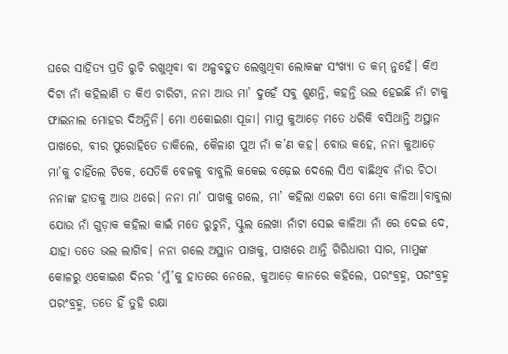ଘରେ ସାହିତ୍ୟ ପ୍ରତି ରୁଚି ରଖୁଥିବା ବା ଅଳ୍ପବହୁତ ଲେଖୁଥିବା ଲୋକଙ୍କ ସଂଖ୍ୟା ତ କମ୍ ନୁହେଁ। କିଏ ଦିଟା ନାଁ କହିଲାଣି ତ କିଏ ଚାରିଟା, ନନା ଆଉ ମା’ ଦୁହେଁ ସବୁ ଶୁଣନ୍ତି, କହନ୍ତି ଭଲ ହେଇଛି ନାଁ ଟାକୁ ଫାଇନାଲ ମୋହର ଦିଅନ୍ତିନି। ମୋ ଏକୋଇଶା ପୂଜା। ମାମୁ କୁଆଡ଼େ ମତେ ଧରିକି ବସିଥାନ୍ତି ଅସ୍ଥାନ ପାଖରେ, ବୀର ପୁରୋହିତେ ଡାକିଲେ, କୈଳାଶ ପୁଅ ନାଁ କ’ଣ କହ। ବୋଉ କହେ, ନନା କୁଆଡ଼େ ମା’କୁ ଚାହିଁଲେ ଟିକେ, ସେତିକି ବେଳକୁ ବାବୁଲି କକେଇ ବଢ଼େଇ ଦେଲେ ସିଏ ବାଛିଥିବ ନାଁର ଚିଠା ନନାଙ୍କ ହାତକୁ ଆଉ ଥରେ। ନନା ମା’ ପାଖକୁ ଗଲେ, ମା’ କହିଲା ଏଇଟା ତୋ ମୋ କାଳିଆ।ବାବୁଲା ଯୋଉ ନାଁ ଗୁଡ଼ାକ କହିଲା କାଇଁ ମତେ ରୁଚୁନି, ସ୍କୁଲ ଲେଖା ନାଁଟା ସେଇ କାଳିଆ ନାଁ ରେ ଦେଇ ଦେ, ଯାହା ତତେ ଭଲ ଲାଗିବ। ନନା ଗଲେ ଅସ୍ଥାନ ପାଖକୁ, ପାଖରେ ଥାନ୍ତି ଗିରିଧାରୀ ସାର, ମାମୁଙ୍କ କୋଳରୁ ଏକୋଇଶ ଦିନର ‘ମୁଁ’କୁ ହାତରେ ନେଲେ, କୁଆଡ଼େ କାନରେ କହିଲେ, ପରଂବ୍ରହ୍ମ, ପରଂବ୍ରହ୍ମ ପରଂବ୍ରହ୍ମ, ତତେ ହିଁ ତୁହି ରକ୍ଷା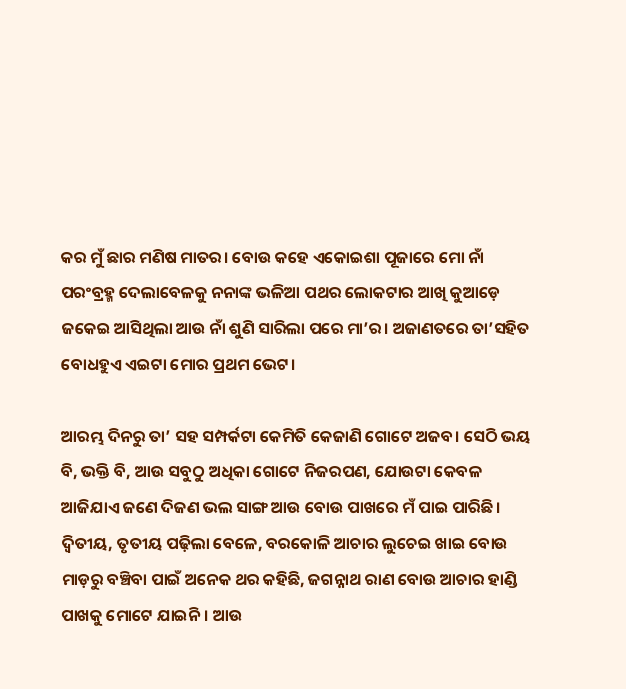କର ମୁଁ ଛାର ମଣିଷ ମାତର। ବୋଉ କହେ ଏକୋଇଶା ପୂଜାରେ ମୋ ନାଁ ପରଂବ୍ରହ୍ମ ଦେଲାବେଳକୁ ନନାଙ୍କ ଭଳିଆ ପଥର ଲୋକଟାର ଆଖି କୁଆଡ଼େ ଜକେଇ ଆସିଥିଲା ଆଉ ନାଁ ଶୁଣି ସାରିଲା ପରେ ମା’ର। ଅଜାଣତରେ ତା’ସହିତ ବୋଧହୁଏ ଏଇଟା ମୋର ପ୍ରଥମ ଭେଟ।

ଆରମ୍ଭ ଦିନରୁ ତା’ ସହ ସମ୍ପର୍କଟା କେମିତି କେଜାଣି ଗୋଟେ ଅଜବ। ସେଠି ଭୟ ବି, ଭକ୍ତି ବି, ଆଉ ସବୁଠୁ ଅଧିକା ଗୋଟେ ନିଜରପଣ, ଯୋଉଟା କେବଳ ଆଜିଯାଏ ଜଣେ ଦିଜଣ ଭଲ ସାଙ୍ଗ ଆଉ ବୋଉ ପାଖରେ ମଁ ପାଇ ପାରିଛି। ଦ୍ୱିତୀୟ, ତୃତୀୟ ପଢ଼ିଲା ବେଳେ, ବରକୋଳି ଆଚାର ଲୁଚେଇ ଖାଇ ବୋଉ ମାଡ଼ରୁ ବଞ୍ଚିବା ପାଇଁ ଅନେକ ଥର କହିଛି, ଜଗନ୍ନାଥ ରାଣ ବୋଉ ଆଚାର ହାଣ୍ଡି ପାଖକୁ ମୋଟେ ଯାଇନି। ଆଉ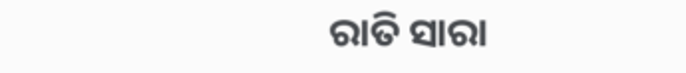ରାତି ସାରା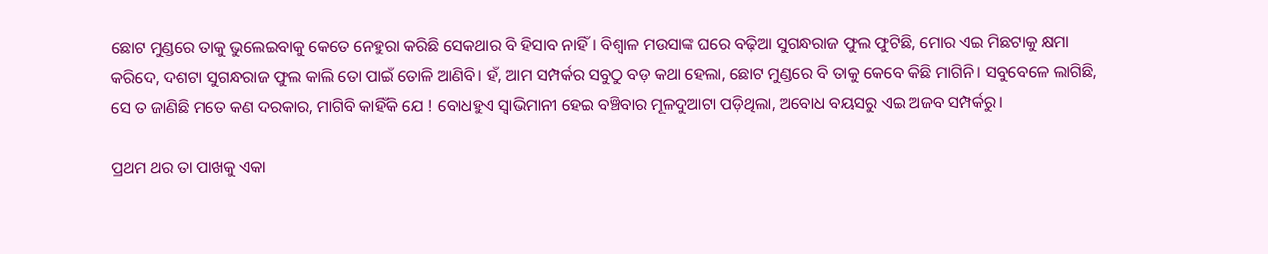ଛୋଟ ମୁଣ୍ଡରେ ତାକୁ ଭୁଲେଇବାକୁ କେତେ ନେହୁରା କରିଛି ସେକଥାର ବି ହିସାବ ନାହିଁ। ବିଶ୍ୱାଳ ମଉସାଙ୍କ ଘରେ ବଢ଼ିଆ ସୁଗନ୍ଧରାଜ ଫୁଲ ଫୁଟିଛି, ମୋର ଏଇ ମିଛଟାକୁ କ୍ଷମା କରିଦେ, ଦଶଟା ସୁଗନ୍ଧରାଜ ଫୁଲ କାଲି ତୋ ପାଇଁ ତୋଳି ଆଣିବି। ହଁ, ଆମ ସମ୍ପର୍କର ସବୁଠୁ ବଡ଼ କଥା ହେଲା, ଛୋଟ ମୁଣ୍ଡରେ ବି ତାକୁ କେବେ କିଛି ମାଗିନି। ସବୁବେଳେ ଲାଗିଛି, ସେ ତ ଜାଣିଛି ମତେ କଣ ଦରକାର, ମାଗିବି କାହିଁକି ଯେ ! ବୋଧହୁଏ ସ୍ୱାଭିମାନୀ ହେଇ ବଞ୍ଚିବାର ମୂଳଦୁଆଟା ପଡ଼ିଥିଲା, ଅବୋଧ ବୟସରୁ ଏଇ ଅଜବ ସମ୍ପର୍କରୁ।

ପ୍ରଥମ ଥର ତା ପାଖକୁ ଏକା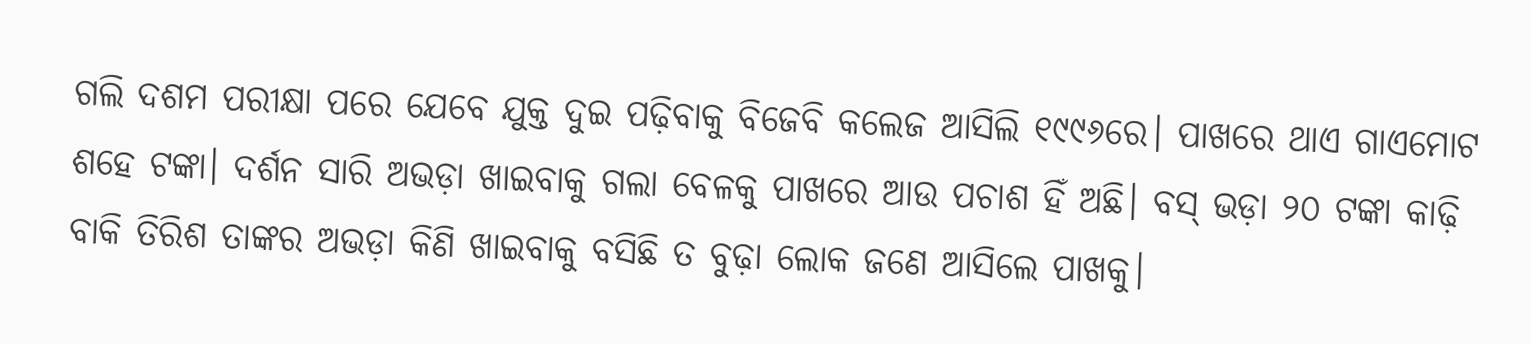ଗଲି ଦଶମ ପରୀକ୍ଷା ପରେ ଯେବେ ଯୁକ୍ତ ଦୁଇ ପଢ଼ିବାକୁ ବିଜେବି କଲେଜ ଆସିଲି ୧୯୯୬ରେ। ପାଖରେ ଥାଏ ଗାଏମୋଟ ଶହେ ଟଙ୍କା। ଦର୍ଶନ ସାରି ଅଭଡ଼ା ଖାଇବାକୁ ଗଲା ବେଳକୁ ପାଖରେ ଆଉ ପଚାଶ ହିଁ ଅଛି। ବସ୍ ଭଡ଼ା ୨୦ ଟଙ୍କା କାଢ଼ି ବାକି ତିରିଶ ତାଙ୍କର ଅଭଡ଼ା କିଣି ଖାଇବାକୁ ବସିଛି ତ ବୁଢ଼ା ଲୋକ ଜଣେ ଆସିଲେ ପାଖକୁ।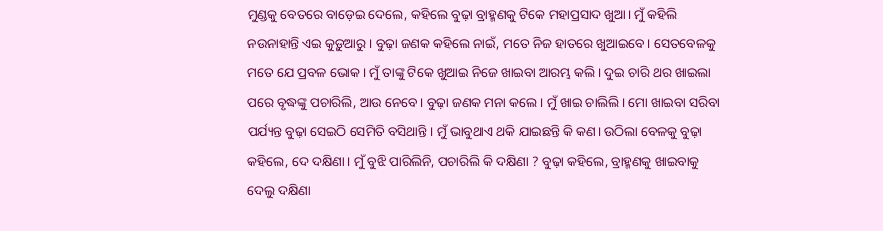ମୁଣ୍ଡକୁ ବେତରେ ବାଡ଼େଇ ଦେଲେ, କହିଲେ ବୁଢ଼ା ବ୍ରାହ୍ମଣକୁ ଟିକେ ମହାପ୍ରସାଦ ଖୁଆ। ମୁଁ କହିଲି ନଉନାହାନ୍ତି ଏଇ କୁଡ଼ୁଆରୁ। ବୁଢ଼ା ଜଣକ କହିଲେ ନାଇଁ, ମତେ ନିଜ ହାତରେ ଖୁଆଇବେ। ସେତବେଳକୁ ମତେ ଯେ ପ୍ରବଳ ଭୋକ। ମୁଁ ତାଙ୍କୁ ଟିକେ ଖୁଆଇ ନିଜେ ଖାଇବା ଆରମ୍ଭ କଲି। ଦୁଇ ଚାରି ଥର ଖାଇଲା ପରେ ବୃଦ୍ଧଙ୍କୁ ପଚାରିଲି, ଆଉ ନେବେ। ବୁଢ଼ା ଜଣକ ମନା କଲେ। ମୁଁ ଖାଇ ଚାଲିଲି। ମୋ ଖାଇବା ସରିବା ପର୍ଯ୍ୟନ୍ତ ବୁଢ଼ା ସେଇଠି ସେମିତି ବସିଥାନ୍ତି। ମୁଁ ଭାବୁଥାଏ ଥକି ଯାଇଛନ୍ତି କି କଣ। ଉଠିଲା ବେଳକୁ ବୁଢ଼ା କହିଲେ, ଦେ ଦକ୍ଷିଣା। ମୁଁ ବୁଝି ପାରିଲିନି, ପଚାରିଲି କି ଦକ୍ଷିଣା ? ବୁଢ଼ା କହିଲେ, ବ୍ରାହ୍ମଣକୁ ଖାଇବାକୁ ଦେଲୁ ଦକ୍ଷିଣା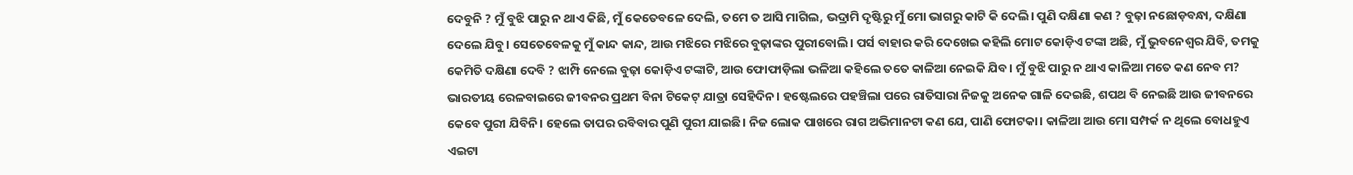ଦେବୁନି ? ମୁଁ ବୁଝି ପାରୁ ନ ଥାଏ କିଛି, ମୁଁ କେତେବଳେ ଦେଲି, ତମେ ତ ଆସି ମାଗିଲ, ଭଦ୍ରାମି ଦୃଷ୍ଟିରୁ ମୁଁ ମୋ ଭାଗରୁ କାଟି କି ଦେଲି। ପୁଣି ଦକ୍ଷିଣା କଣ ? ବୁଢ଼ା ନଛୋଡ଼ବନ୍ଧା, ଦକ୍ଷିଣା ଦେଲେ ଯିବୁ। ସେତେବେଳକୁ ମୁଁ କାନ୍ଦ କାନ୍ଦ, ଆଉ ମଝିରେ ମଝିରେ ବୁଢ଼ାଙ୍କର ପୁରୀବୋଲି। ପର୍ସ ବାହାର କରି ଦେଖେଇ କହିଲି ମୋଟ କୋଡ଼ିଏ ଟଙ୍କା ଅଛି, ମୁଁ ଭୁବନେଶ୍ୱର ଯିବି, ତମକୁ କେମିତି ଦକ୍ଷିଣା ଦେବି ? ଝାମ୍ପି ନେଲେ ବୁଢ଼ା କୋଡ଼ିଏ ଟଙ୍କାଟି, ଆଉ ଫୋଫାଡ଼ିଲା ଭଳିଆ କହିଲେ ତତେ କାଳିଆ ନେଇକି ଯିବ। ମୁଁ ବୁଝି ପାରୁ ନ ଥାଏ କାଳିଆ ମତେ କଣ ନେବ ମ? ଭାରତୀୟ ରେଳବାଇରେ ଜୀବନର ପ୍ରଥମ ବିନା ଟିକେଟ୍ ଯାତ୍ରା ସେହିଦିନ। ହଷ୍ଟେଲରେ ପହଞ୍ଚିଲା ପରେ ରାତିସାରା ନିଜକୁ ଅନେକ ଗାଳି ଦେଇଛି, ଶପଥ ବି ନେଇଛି ଆଉ ଜୀବନରେ କେବେ ପୁରୀ ଯିବିନି। ହେଲେ ତାପର ରବିବାର ପୁଣି ପୁରୀ ଯାଇଛି। ନିଜ ଲୋକ ପାଖରେ ରାଗ ଅଭିମାନଟା କଣ ଯେ, ପାଣି ଫୋଟକା। କାଳିଆ ଆଉ ମୋ ସମ୍ପର୍କ ନ ଥିଲେ ବୋଧହୁଏ ଏଇଟା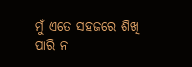ମୁଁ ଏତେ ସହଜରେ ଶିଖି ପାରି ନ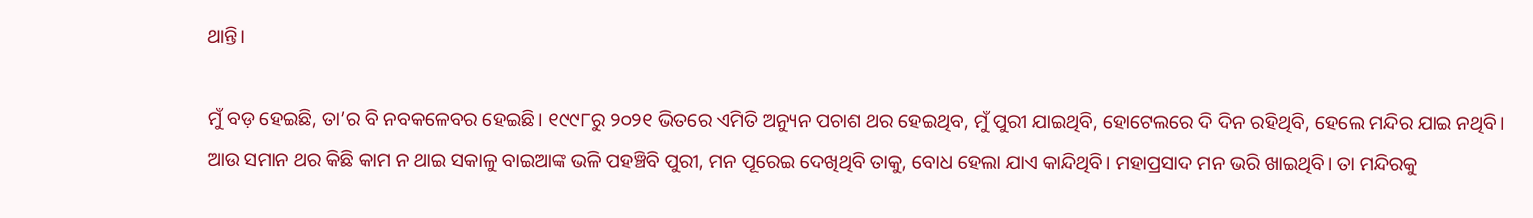ଥାନ୍ତି।

ମୁଁ ବଡ଼ ହେଇଛି, ତା’ର ବି ନବକଳେବର ହେଇଛି। ୧୯୯୮ରୁ ୨୦୨୧ ଭିତରେ ଏମିତି ଅନ୍ୟୁନ ପଚାଶ ଥର ହେଇଥିବ, ମୁଁ ପୁରୀ ଯାଇଥିବି, ହୋଟେଲରେ ଦି ଦିନ ରହିଥିବି, ହେଲେ ମନ୍ଦିର ଯାଇ ନଥିବି। ଆଉ ସମାନ ଥର କିଛି କାମ ନ ଥାଇ ସକାଳୁ ବାଇଆଙ୍କ ଭଳି ପହଞ୍ଚିବି ପୁରୀ, ମନ ପୂରେଇ ଦେଖିଥିବି ତାକୁ, ବୋଧ ହେଲା ଯାଏ କାନ୍ଦିଥିବି। ମହାପ୍ରସାଦ ମନ ଭରି ଖାଇଥିବି। ତା ମନ୍ଦିରକୁ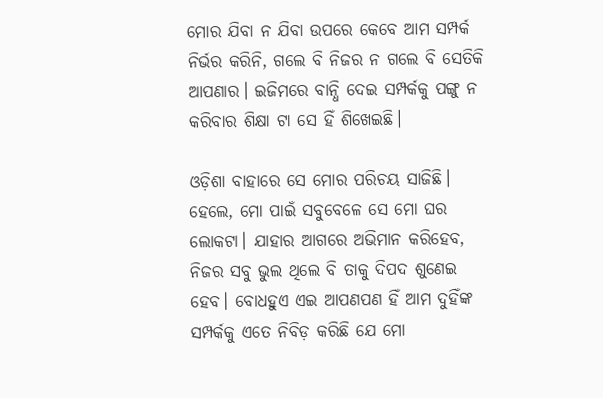ମୋର ଯିବା ନ ଯିବା ଉପରେ କେବେ ଆମ ସମ୍ପର୍କ ନିର୍ଭର କରିନି, ଗଲେ ବି ନିଜର ନ ଗଲେ ବି ସେତିକି ଆପଣାର। ଇଜିମରେ ବାନ୍ଧି ଦେଇ ସମ୍ପର୍କକୁ ପଙ୍ଗୁ ନ କରିବାର ଶିକ୍ଷା ଟା ସେ ହିଁ ଶିଖେଇଛି।

ଓଡ଼ିଶା ବାହାରେ ସେ ମୋର ପରିଚୟ ସାଜିଛି। ହେଲେ, ମୋ ପାଇଁ ସବୁବେଳେ ସେ ମୋ ଘର ଲୋକଟା। ଯାହାର ଆଗରେ ଅଭିମାନ କରିହେବ, ନିଜର ସବୁ ଭୁଲ ଥିଲେ ବି ତାକୁ ଦିପଦ ଶୁଣେଇ ହେବ। ବୋଧହୁଏ ଏଇ ଆପଣପଣ ହିଁ ଆମ ଦୁହିଁଙ୍କ ସମ୍ପର୍କକୁ ଏତେ ନିବିଡ଼ କରିଛି ଯେ ମୋ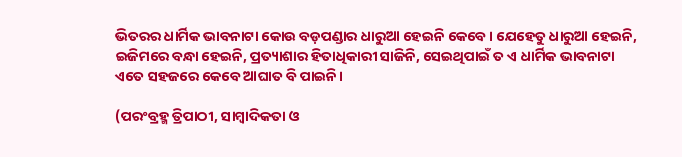ଭିତରର ଧାର୍ମିକ ଭାବନାଟା କୋଉ ବଡ଼ପଣ୍ଡାର ଧାରୁଆ ହେଇନି କେବେ। ଯେହେତୁ ଧାରୁଆ ହେଇନି, ଇଜିମରେ ବନ୍ଧା ହେଇନି, ପ୍ରତ୍ୟାଶାର ହିତାଧିକାରୀ ସାଜିନି, ସେଇଥିପାଇଁ ତ ଏ ଧାର୍ମିକ ଭାବନାଟା ଏତେ ସହଜରେ କେବେ ଆଘାତ ବି ପାଇନି।

(ପରଂବ୍ରହ୍ମ ତ୍ରିପାଠୀ, ସାମ୍ୱାଦିକତା ଓ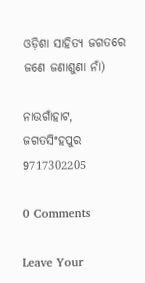ଓଡ଼ିଶା ସାହିତ୍ୟ ଜଗତରେ ଜଣେ ଜଣାଶୁଣା ନାଁ)

ନାଉଗାଁହାଟ, ଜଗତସିଂହପୁର
9717302205

0 Comments

Leave Your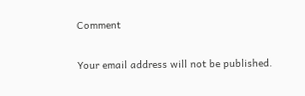Comment

Your email address will not be published.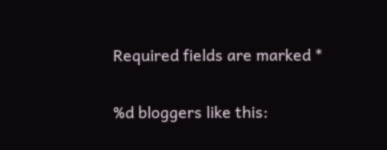Required fields are marked *

%d bloggers like this: